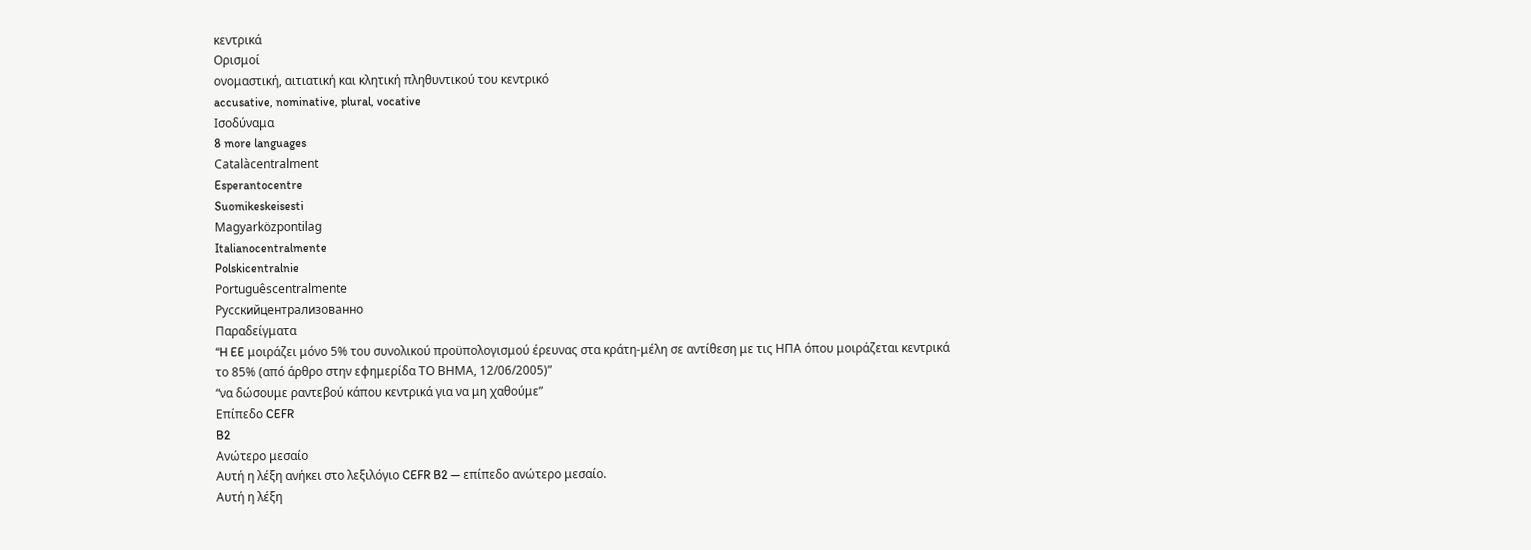κεντρικά
Ορισμοί
ονομαστική, αιτιατική και κλητική πληθυντικού του κεντρικό
accusative, nominative, plural, vocative
Ισοδύναμα
8 more languages
Catalàcentralment
Esperantocentre
Suomikeskeisesti
Magyarközpontilag
Italianocentralmente
Polskicentralnie
Portuguêscentralmente
Русскийцентрализованно
Παραδείγματα
“H EE μοιράζει μόνο 5% του συνολικού προϋπολογισμού έρευνας στα κράτη-μέλη σε αντίθεση με τις ΗΠΑ όπου μοιράζεται κεντρικά το 85% (από άρθρο στην εφημερίδα ΤΟ ΒΗΜΑ, 12/06/2005)”
“να δώσουμε ραντεβού κάπου κεντρικά για να μη χαθούμε”
Επίπεδο CEFR
B2
Ανώτερο μεσαίο
Αυτή η λέξη ανήκει στο λεξιλόγιο CEFR B2 — επίπεδο ανώτερο μεσαίο.
Αυτή η λέξη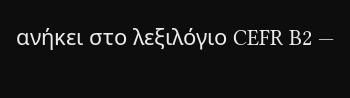ανήκει στο λεξιλόγιο CEFR B2 —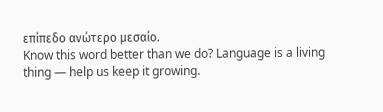επίπεδο ανώτερο μεσαίο.
Know this word better than we do? Language is a living thing — help us keep it growing.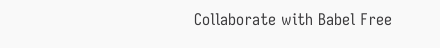Collaborate with Babel Free